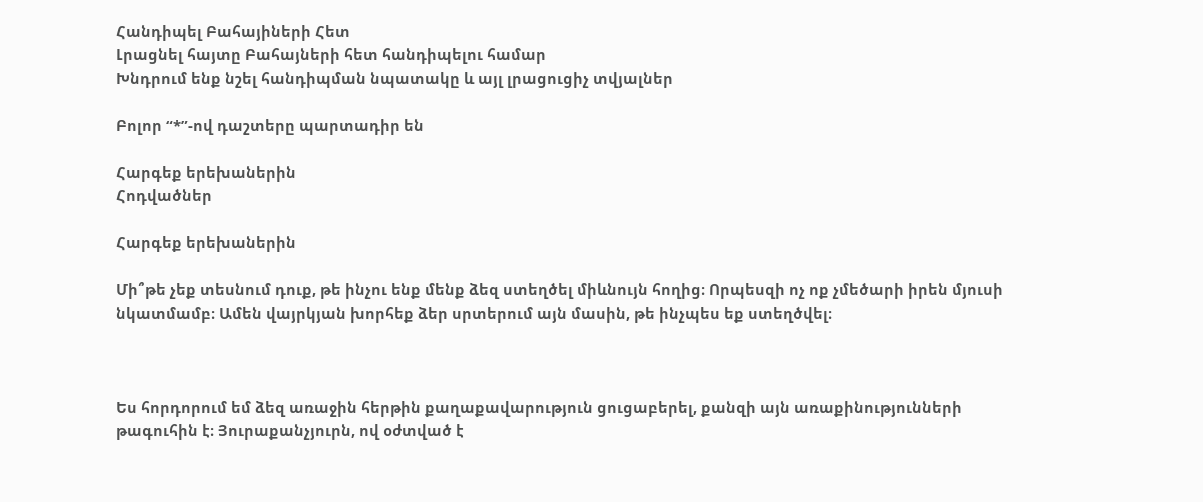Հանդիպել Բահայիների Հետ
Լրացնել հայտը Բահայների հետ հանդիպելու համար
Խնդրում ենք նշել հանդիպման նպատակը և այլ լրացուցիչ տվյալներ

Բոլոր “*”-ով դաշտերը պարտադիր են

Հարգեք երեխաներին
Հոդվածներ

Հարգեք երեխաներին

Մի՞թե չեք տեսնում դուք, թե ինչու ենք մենք ձեզ ստեղծել միևնույն հողից։ Որպեսզի ոչ ոք չմեծարի իրեն մյուսի նկատմամբ։ Ամեն վայրկյան խորհեք ձեր սրտերում այն մասին, թե ինչպես եք ստեղծվել։



Ես հորդորում եմ ձեզ առաջին հերթին քաղաքավարություն ցուցաբերել, քանզի այն առաքինությունների թագուհին է։ Յուրաքանչյուրն, ով օժտված է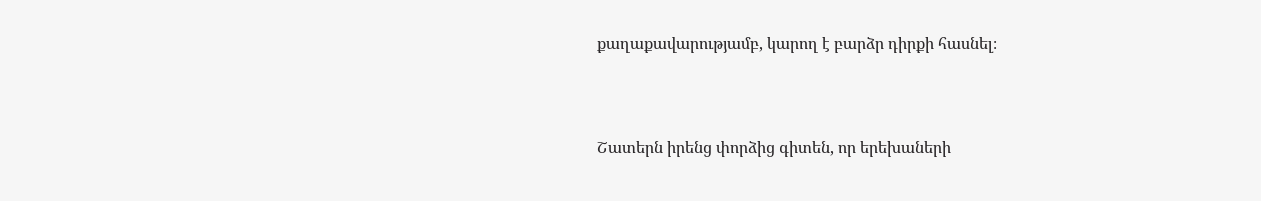քաղաքավարությամբ, կարող է բարձր դիրքի հասնել։



Շատերն իրենց փորձից գիտեն, որ երեխաների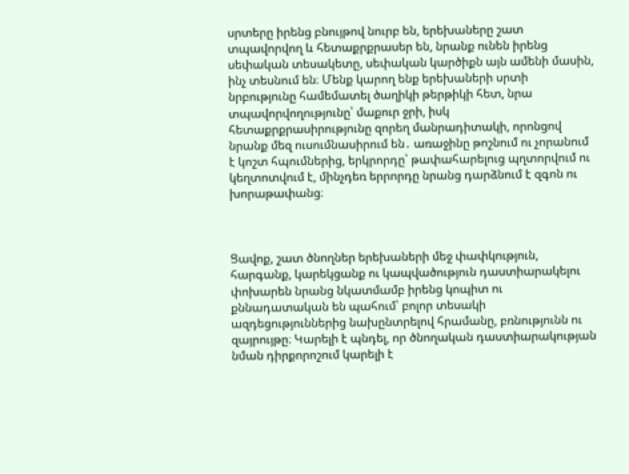սրտերը իրենց բնույթով նուրբ են, երեխաները շատ տպավորվող և հետաքրքրասեր են, նրանք ունեն իրենց սեփական տեսակետը, սեփական կարծիքն այն ամենի մասին, ինչ տեսնում են։ Մենք կարող ենք երեխաների սրտի նրբությունը համեմատել ծաղիկի թերթիկի հետ, նրա տպավորվողությունը՝ մաքուր ջրի, իսկ հետաքրքրասիրությունը զորեղ մանրադիտակի, որոնցով նրանք մեզ ուսումնասիրում են․ առաջինը թոշնում ու չորանում է կոշտ հպումներից, երկրորդը՝ թափահարելուց պղտորվում ու կեղտոտվում է, մինչդեռ երրորդը նրանց դարձնում է զգոն ու խորաթափանց։



Ցավոք, շատ ծնողներ երեխաների մեջ փափկություն, հարգանք, կարեկցանք ու կապվածություն դաստիարակելու փոխարեն նրանց նկատմամբ իրենց կոպիտ ու քննադատական են պահում՝ բոլոր տեսակի ազդեցություններից նախընտրելով հրամանը, բռնությունն ու զայրույթը։ Կարելի է պնդել, որ ծնողական դաստիարակության նման դիրքորոշում կարելի է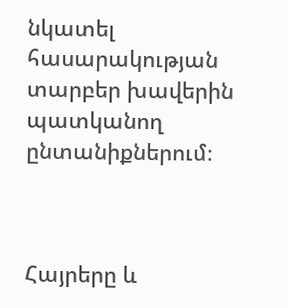նկատել հասարակության տարբեր խավերին պատկանող ընտանիքներում։



Հայրերը և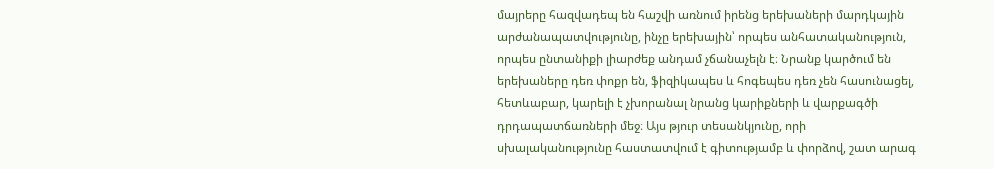մայրերը հազվադեպ են հաշվի առնում իրենց երեխաների մարդկային արժանապատվությունը, ինչը երեխային՝ որպես անհատականություն, որպես ընտանիքի լիարժեք անդամ չճանաչելն է։ Նրանք կարծում են երեխաները դեռ փոքր են, ֆիզիկապես և հոգեպես դեռ չեն հասունացել, հետևաբար, կարելի է չխորանալ նրանց կարիքների և վարքագծի դրդապատճառների մեջ։ Այս թյուր տեսանկյունը, որի սխալականությունը հաստատվում է գիտությամբ և փորձով, շատ արագ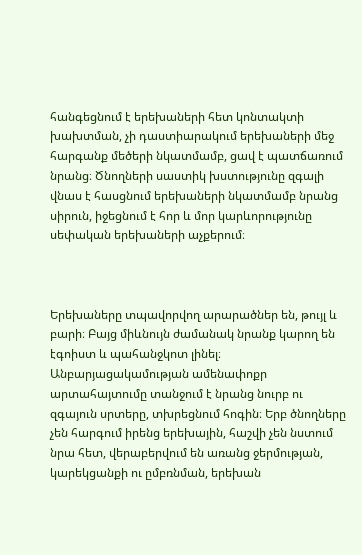հանգեցնում է երեխաների հետ կոնտակտի խախտման, չի դաստիարակում երեխաների մեջ հարգանք մեծերի նկատմամբ, ցավ է պատճառում նրանց։ Ծնողների սաստիկ խստությունը զգալի վնաս է հասցնում երեխաների նկատմամբ նրանց սիրուն, իջեցնում է հոր և մոր կարևորությունը սեփական երեխաների աչքերում։



Երեխաները տպավորվող արարածներ են, թույլ և բարի։ Բայց միևնույն ժամանակ նրանք կարող են էգոիստ և պահանջկոտ լինել։ Անբարյացակամության ամենափոքր արտահայտումը տանջում է նրանց նուրբ ու զգայուն սրտերը, տխրեցնում հոգին։ Երբ ծնողները չեն հարգում իրենց երեխային, հաշվի չեն նստում նրա հետ, վերաբերվում են առանց ջերմության, կարեկցանքի ու ըմբռնման, երեխան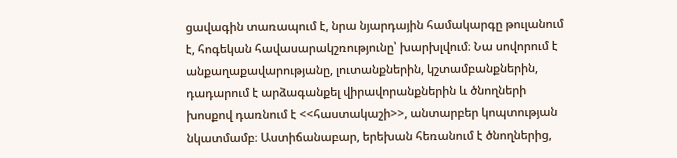ցավագին տառապում է, նրա նյարդային համակարգը թուլանում է, հոգեկան հավասարակշռությունը՝ խարխլվում։ Նա սովորում է անքաղաքավարությանը, լուտանքներին, կշտամբանքներին, դադարում է արձագանքել վիրավորանքներին և ծնողների խոսքով դառնում է <<հաստակաշի>>, անտարբեր կոպտության նկատմամբ։ Աստիճանաբար, երեխան հեռանում է ծնողներից,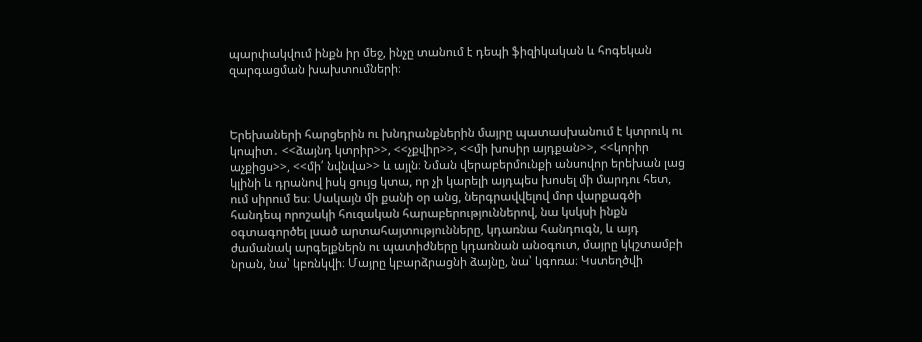պարփակվում ինքն իր մեջ, ինչը տանում է դեպի ֆիզիկական և հոգեկան զարգացման խախտումների։



Երեխաների հարցերին ու խնդրանքներին մայրը պատասխանում է կտրուկ ու կոպիտ․ <<ձայնդ կտրիր>>, <<չքվիր>>, <<մի խոսիր այդքան>>, <<կորիր աչքիցս>>, <<մի՛ նվնվա>> և այլն։ Նման վերաբերմունքի անսովոր երեխան լաց կլինի և դրանով իսկ ցույց կտա, որ չի կարելի այդպես խոսել մի մարդու հետ, ում սիրում ես։ Սակայն մի քանի օր անց, ներգրավվելով մոր վարքագծի հանդեպ որոշակի հուզական հարաբերություններով, նա կսկսի ինքն օգտագործել լսած արտահայտությունները, կդառնա հանդուգն, և այդ ժամանակ արգելքներն ու պատիժները կդառնան անօգուտ, մայրը կկշտամբի նրան, նա՝ կբռնկվի։ Մայրը կբարձրացնի ձայնը, նա՝ կգոռա։ Կստեղծվի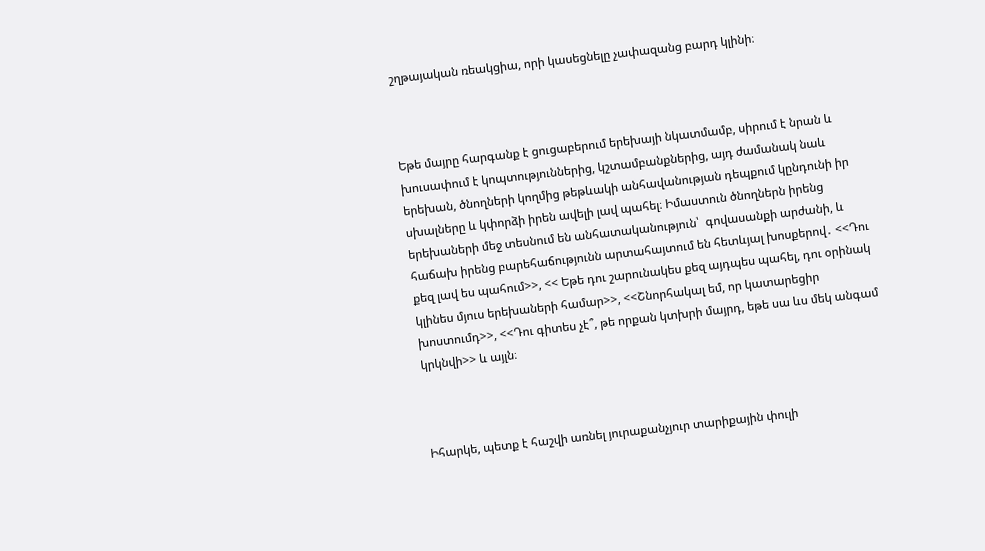շղթայական ռեակցիա, որի կասեցնելը չափազանց բարդ կլինի։



Եթե մայրը հարգանք է ցուցաբերում երեխայի նկատմամբ, սիրում է նրան և խուսափում է կոպտություններից, կշտամբանքներից, այդ ժամանակ նաև երեխան, ծնողների կողմից թեթևակի անհավանության դեպքում կընդունի իր սխալները և կփորձի իրեն ավելի լավ պահել։ Իմաստուն ծնողներն իրենց երեխաների մեջ տեսնում են անհատականություն՝  գովասանքի արժանի, և հաճախ իրենց բարեհաճությունն արտահայտում են հետևյալ խոսքերով․ <<Դու քեզ լավ ես պահում>>, << Եթե դու շարունակես քեզ այդպես պահել, դու օրինակ կլինես մյուս երեխաների համար>>, <<Շնորհակալ եմ, որ կատարեցիր խոստումդ>>, <<Դու գիտես չէ՞, թե որքան կտխրի մայրդ, եթե սա ևս մեկ անգամ կրկնվի>> և այլն։



Իհարկե, պետք է հաշվի առնել յուրաքանչյուր տարիքային փուլի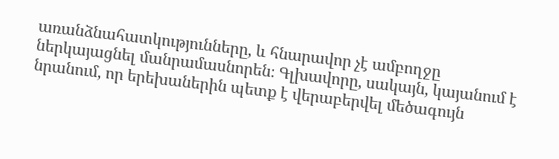առանձնահատկությունները, և հնարավոր չէ ամբողջը ներկայացնել մանրամասնորեն։ Գլխավորը, սակայն, կայանում է նրանում, որ երեխաներին պետք է վերաբերվել մեծագույն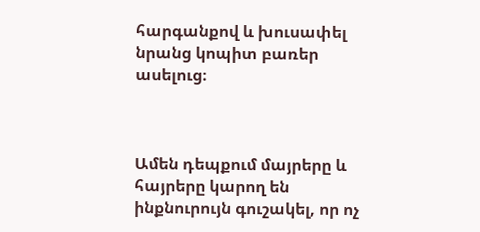հարգանքով և խուսափել նրանց կոպիտ բառեր ասելուց։



Ամեն դեպքում մայրերը և հայրերը կարող են ինքնուրույն գուշակել, որ ոչ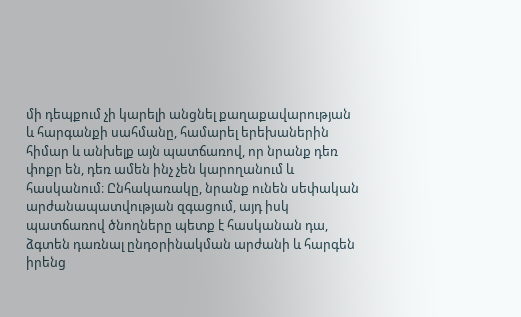մի դեպքում չի կարելի անցնել քաղաքավարության և հարգանքի սահմանը, համարել երեխաներին հիմար և անխելք այն պատճառով, որ նրանք դեռ փոքր են, դեռ ամեն ինչ չեն կարողանում և հասկանում։ Ընհակառակը, նրանք ունեն սեփական արժանապատվության զգացում, այդ իսկ պատճառով ծնողները պետք է հասկանան դա, ձգտեն դառնալ ընդօրինակման արժանի և հարգեն իրենց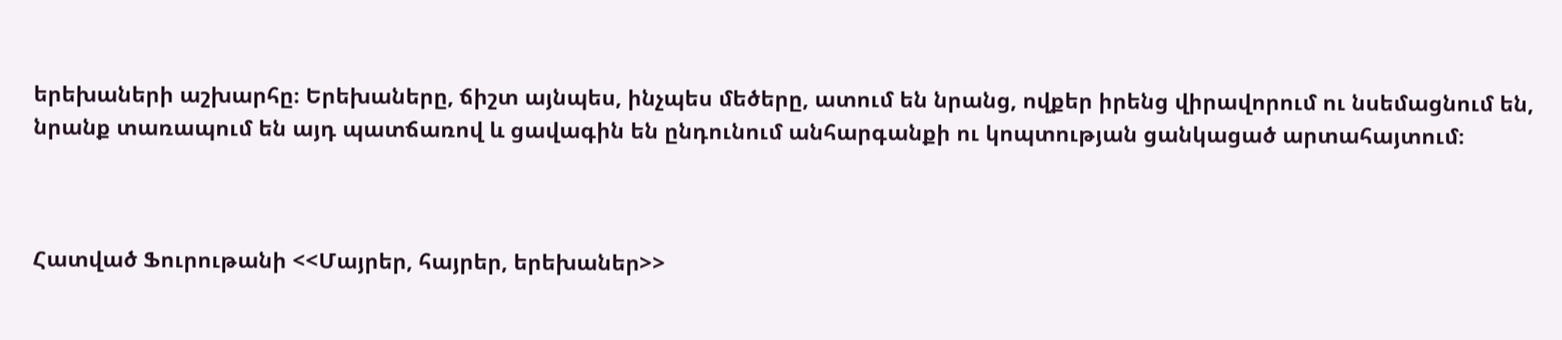երեխաների աշխարհը։ Երեխաները, ճիշտ այնպես, ինչպես մեծերը, ատում են նրանց, ովքեր իրենց վիրավորում ու նսեմացնում են, նրանք տառապում են այդ պատճառով և ցավագին են ընդունում անհարգանքի ու կոպտության ցանկացած արտահայտում։



Հատված Ֆուրութանի <<Մայրեր, հայրեր, երեխաներ>>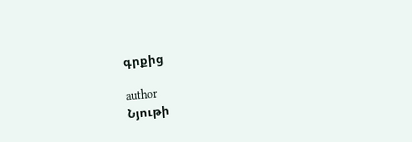գրքից

author
Նյութի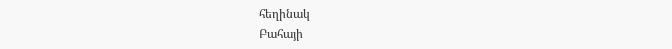հեղինակ
Բահայի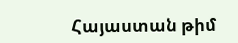Հայաստան թիմ